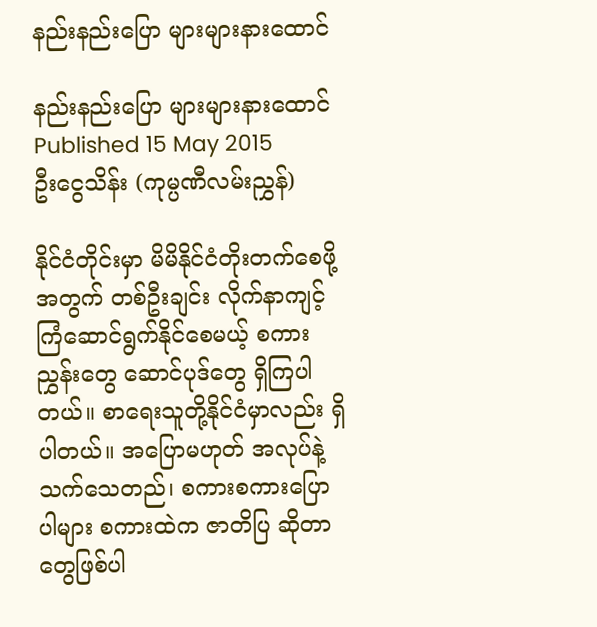နည်းနည်းပြော များများနားထောင်

နည်းနည်းပြော များများနားထောင်
Published 15 May 2015
ဦးငွေသိန်း (ကုမ္ပဏီလမ်းညွှန်)

နိုင်ငံတိုင်းမှာ မိမိနိုင်ငံတိုးတက်စေဖို့အတွက် တစ်ဦးချင်း လိုက်နာကျင့်ကြံဆောင်ရွက်နိုင်စေမယ့် စကားညွှန်းတွေ ဆောင်ပုဒ်တွေ ရှိကြပါတယ်။ စာရေးသူတို့နိုင်ငံမှာလည်း ရှိပါတယ်။ အပြောမဟုတ် အလုပ်နဲ့သက်သေတည်၊ စကားစကားပြောပါများ စကားထဲက ဇာတိပြ ဆိုတာတွေဖြစ်ပါ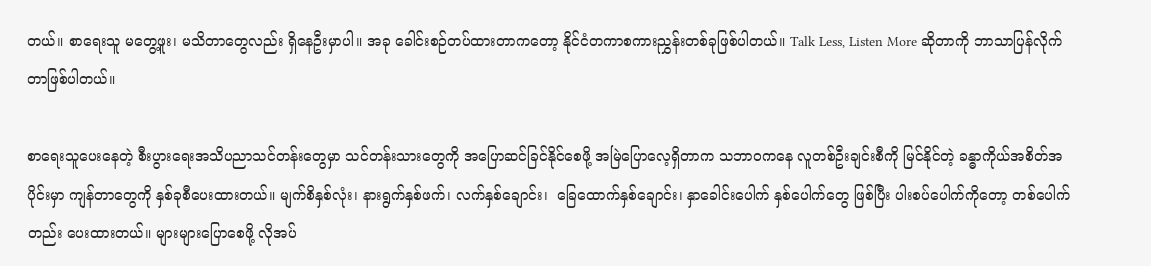တယ်။ စာရေးသူ မတွေ့ဖူး၊ မသိတာတွေလည်း ရှိနေဦးမှာပါ။ အခု ခေါင်းစဉ်တပ်ထားတာကတော့ နိုင်ငံတကာစကားညွှန်းတစ်ခုဖြစ်ပါတယ်။ Talk Less, Listen More ဆိုတာကို ဘာသာပြန်လိုက်တာဖြစ်ပါတယ်။

စာရေးသူပေးနေတဲ့ စီးပွားရေးအသိပညာသင်တန်းတွေမှာ သင်တန်းသားတွေကို အပြောဆင်ခြင်နိုင်စေဖို့ အမြဲပြောလေ့ရှိတာက သဘာဝကနေ လူတစ်ဦးချင်းစီကို မြင်နိုင်တဲ့ ခန္ဓာကိုယ်အစိတ်အပိုင်းမှာ ကျန်တာတွေကို နှစ်ခုစီပေးထားတယ်။ မျက်စိနှစ်လုံး၊ နားရွက်နှစ်ဖက်၊ လက်နှစ်ချောင်း၊  ခြေထောက်နှစ်ချောင်း၊ နှာခေါင်းပေါက် နှစ်ပေါက်တွေ ဖြစ်ပြီး ပါးစပ်ပေါက်ကိုတော့ တစ်ပေါက်တည်း ပေးထားတယ်။ များများပြောစေဖို့ လိုအပ်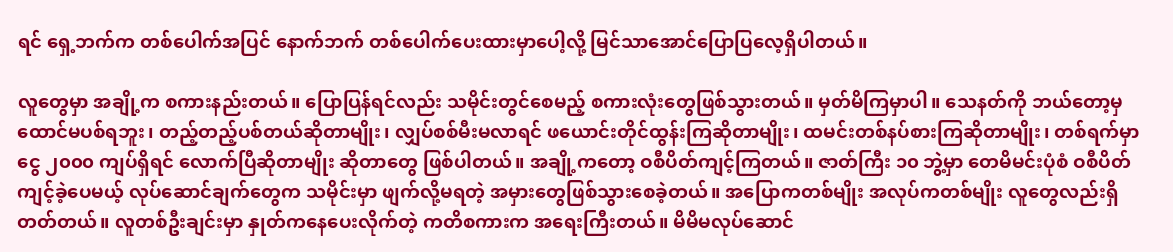ရင် ရှေ့ဘက်က တစ်ပေါက်အပြင် နောက်ဘက် တစ်ပေါက်ပေးထားမှာပေါ့လို့ မြင်သာအောင်ပြောပြလေ့ရှိပါတယ်။

လူတွေမှာ အချို့က စကားနည်းတယ်။ ပြောပြန်ရင်လည်း သမိုင်းတွင်စေမည့် စကားလုံးတွေဖြစ်သွားတယ်။ မှတ်မိကြမှာပါ။ သေနတ်ကို ဘယ်တော့မှထောင်မပစ်ရဘူး၊ တည့်တည့်ပစ်တယ်ဆိုတာမျိုး၊ လျှပ်စစ်မီးမလာရင် ဖယောင်းတိုင်ထွန်းကြဆိုတာမျိုး၊ ထမင်းတစ်နပ်စားကြဆိုတာမျိုး၊ တစ်ရက်မှာ ငွေ ၂၀၀၀ ကျပ်ရှိရင် လောက်ပြီဆိုတာမျိုး ဆိုတာတွေ ဖြစ်ပါတယ်။ အချို့ကတော့ ဝစီပိတ်ကျင့်ကြတယ်။ ဇာတ်ကြီး ၁၀ ဘွဲ့မှာ တေမိမင်းပုံစံ ဝစီပိတ်ကျင့်ခဲ့ပေမယ့် လုပ်ဆောင်ချက်တွေက သမိုင်းမှာ ဖျက်လို့မရတဲ့ အမှားတွေဖြစ်သွားစေခဲ့တယ်။ အပြောကတစ်မျိုး အလုပ်ကတစ်မျိုး လူတွေလည်းရှိတတ်တယ်။ လူတစ်ဦးချင်းမှာ နှုတ်ကနေပေးလိုက်တဲ့ ကတိစကားက အရေးကြီးတယ်။ မိမိမလုပ်ဆောင်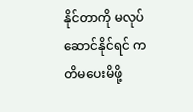နိုင်တာကို မလုပ်ဆောင်နိုင်ရင် ကတိမပေးမိဖို့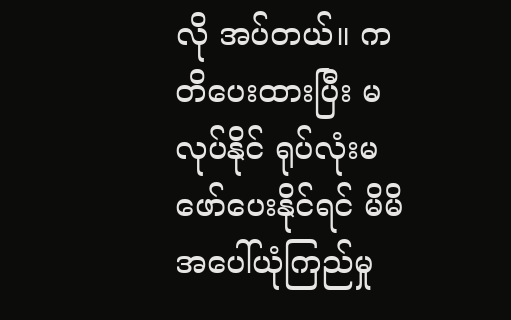လို အပ်တယ်။ ကတိပေးထားပြီး မလုပ်နိုင် ရုပ်လုံးမဖော်ပေးနိုင်ရင် မိမိအပေါ်ယုံကြည်မှု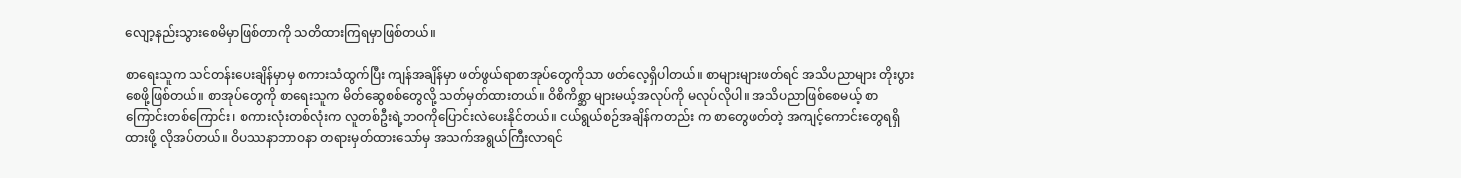လျော့နည်းသွားစေမိမှာဖြစ်တာကို သတိထားကြရမှာဖြစ်တယ်။

စာရေးသူက သင်တန်းပေးချိန်မှာမှ စကားသံထွက်ပြီး ကျန်အချိန်မှာ ဖတ်ဖွယ်ရာစာအုပ်တွေကိုသာ ဖတ်လေ့ရှိပါတယ်။ စာများများဖတ်ရင် အသိပညာများ တိုးပွားစေဖို့ဖြစ်တယ်။ စာအုပ်တွေကို စာရေးသူက မိတ်ဆွေစစ်တွေလို့ သတ်မှတ်ထားတယ်။ ဝိစိကိစ္ဆာ များမယ့်အလုပ်ကို မလုပ်လိုပါ။ အသိပညာဖြစ်စေမယ့် စာကြောင်းတစ်ကြောင်း၊ စကားလုံးတစ်လုံးက လူတစ်ဦးရဲ့ဘဝကိုပြောင်းလဲပေးနိုင်တယ်။ ငယ်ရွယ်စဉ်အချိန်ကတည်း က စာတွေဖတ်တဲ့ အကျင့်ကောင်းတွေရရှိထားဖို့ လိုအပ်တယ်။ ဝိပဿနာဘာဝနာ တရားမှတ်ထားသော်မှ အသက်အရွယ်ကြီးလာရင်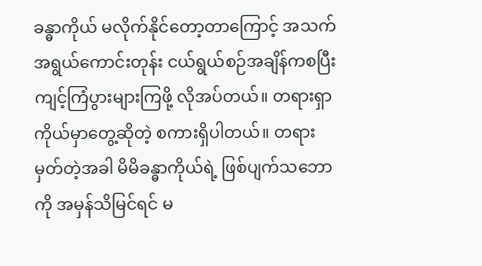ခန္ဓာကိုယ် မလိုက်နိုင်တော့တာကြောင့် အသက်အရွယ်ကောင်းတုန်း ငယ်ရွယ်စဉ်အချိန်ကစပြီး ကျင့်ကြံပွားများကြဖို့ လိုအပ်တယ်။ တရားရှာ ကိုယ်မှာတွေ့ဆိုတဲ့ စကားရှိပါတယ်။ တရားမှတ်တဲ့အခါ မိမိခန္ဓာကိုယ်ရဲ့ ဖြစ်ပျက်သဘောကို အမှန်သိမြင်ရင် မ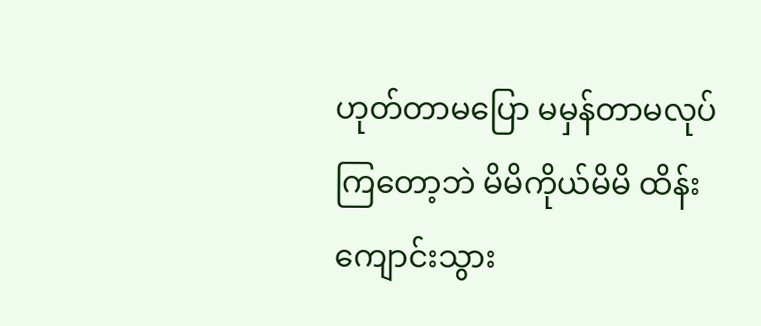ဟုတ်တာမပြော မမှန်တာမလုပ်ကြတော့ဘဲ မိမိကိုယ်မိမိ ထိန်းကျောင်းသွား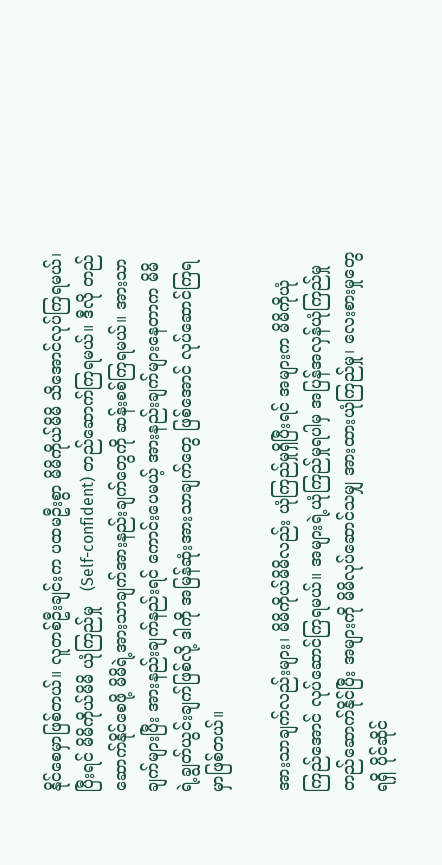နိုင်စေမှာဖြစ်တယ်။ လူတစ်ဦးချင်းက ပထမဦးစွာ မိမိကိုယ်မိမိ သိအောင်လုပ်ကြရမယ်၊ ပြီးရင် မိမိကိုယ်မိမိ ယုံကြည်မှု   (Self-confident) တည်ဆောက်ကြရမယ်။ ဒီလို တည်ဆောက်နိုင်စေဖို့ မိမိရဲ့အားသာချက်အားနည်းချက်တွေကို ဆန်းစစ်ကြရမယ်။ အားသာချက်များပြီး အားနည်းချက်နည်းရင် ကောင်းပေမယ့် အားနည်းချက်များနေတာက မိမိရဲ့ချွတ်ယွင်းချက်ဖြစ်လို့ ဒါကို အမြန်ဆုံးအားသာချက်တွေ ဖြစ်အောင် လုပ်ဆောင်ကြရမှာဖြစ်တယ်။

အားသာချက်လည်းများ၊ မိမိကိုယ်မိမိလည်း ယုံကြည်မှုရှိပြီးရင် အများက မိမိကိုယုံကြည်အောင် လုပ်ဆောင်ကြရမယ်။ အများရဲ့ယုံကြည်မှုရပါမှ အပြန်အလှန်ယုံကြည်မှု တည်ဆောက်နိုင်ပြီး အများကို မိမိလုပ်ဆောင်သမျှ အားထားယုံကြည်မှု၊ လေးစားမှုတွေရရှိ ပိုင်ဆိုင်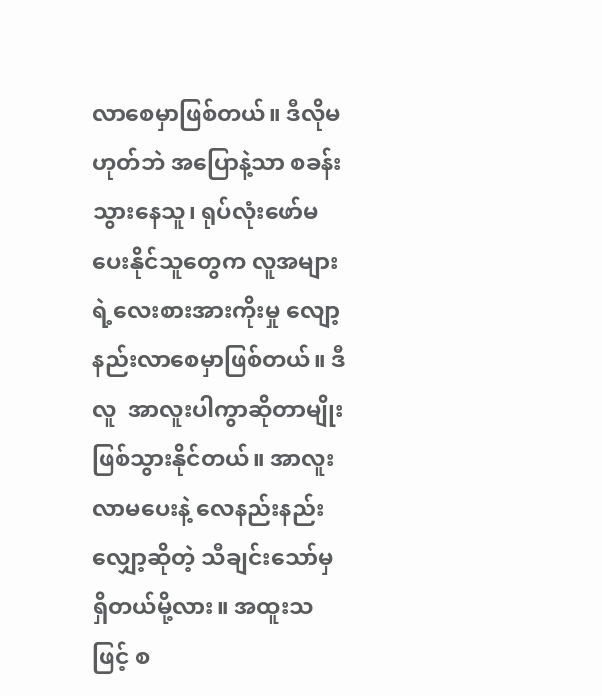လာစေမှာဖြစ်တယ်။ ဒီလိုမဟုတ်ဘဲ အပြောနဲ့သာ စခန်းသွားနေသူ၊ ရုပ်လုံးဖော်မပေးနိုင်သူတွေက လူအများရဲ့လေးစားအားကိုးမှု လျော့နည်းလာစေမှာဖြစ်တယ်။ ဒီလူ  အာလူးပါကွာဆိုတာမျိုး ဖြစ်သွားနိုင်တယ်။ အာလူးလာမပေးနဲ့ လေနည်းနည်းလျှော့ဆိုတဲ့ သီချင်းသော်မှရှိတယ်မို့လား။ အထူးသဖြင့် စ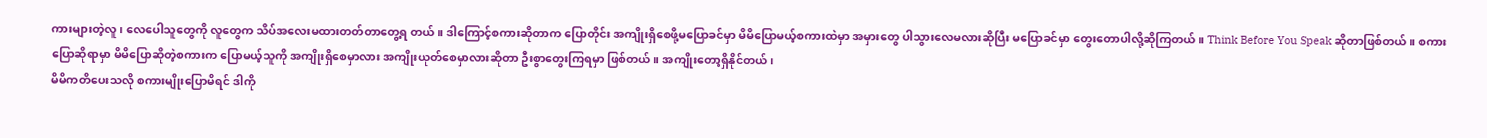ကားများတဲ့လူ၊ လေပေါသူတွေကို လူတွေက သိပ်အလေးမထားတတ်တာတွေ့ရ တယ်။ ဒါကြောင့်စကားဆိုတာက ပြောတိုင်း အကျိုးရှိစေဖို့မပြောခင်မှာ မိမိပြောမယ့်စကားထဲမှာ အမှားတွေ ပါသွားလေမလားဆိုပြီး မပြောခင်မှာ တွေးတောပါလို့ဆိုကြတယ်။ Think Before You Speak ဆိုတာဖြစ်တယ်။ စကားပြောဆိုရာမှာ မိမိပြောဆိုတဲ့စကားက ပြောမယ့်သူကို အကျိုးရှိစေမှာလား အကျိုးယုတ်စေမှာလားဆိုတာ ဦးစွာတွေးကြရမှာ ဖြစ်တယ်။ အကျိုးတော့ရှိနိုင်တယ်၊
မိမိကတိပေးသလို စကားမျိုးပြောမိရင် ဒါကို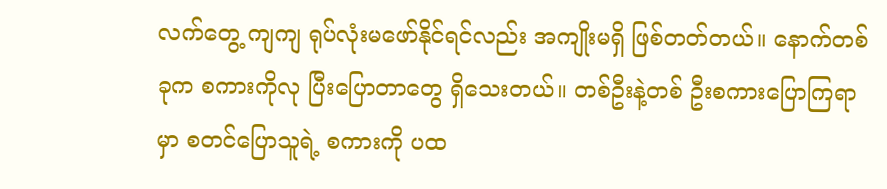လက်တွေ့ ကျကျ ရုပ်လုံးမဖော်နိုင်ရင်လည်း အကျိုးမရှိ ဖြစ်တတ်တယ်။ နောက်တစ်ခုက စကားကိုလု ပြီးပြောတာတွေ ရှိသေးတယ်။ တစ်ဦးနဲ့တစ် ဦးစကားပြောကြရာမှာ စတင်ပြောသူရဲ့ စကားကို ပထ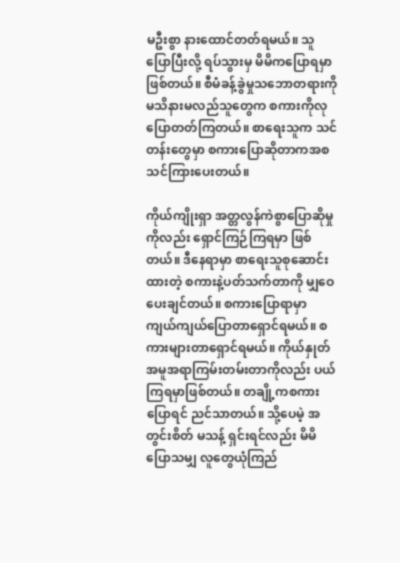မဦးစွာ နားထောင်တတ်ရမယ်။ သူပြောပြီးလို့ ရပ်သွားမှ မိမိကပြောရမှာဖြစ်တယ်။ စီမံခန့်ခွဲမှုသဘောတရားကို မသိနားမလည်သူတွေက စကားကိုလုပြောတတ်ကြတယ်။ စာရေးသူက သင်တန်းတွေမှာ စကားပြောဆိုတာကအစ သင်ကြားပေးတယ်။

ကိုယ်ကျိုးရှာ အတ္တလွန်ကဲစွာပြောဆိုမှုကိုလည်း ရှောင်ကြဉ်ကြရမှာ ဖြစ်တယ်။ ဒီနေရာမှာ စာရေးသူစုဆောင်းထားတဲ့ စကားနဲ့ပတ်သက်တာကို မျှဝေပေးချင်တယ်။ စကားပြောရာမှာ ကျယ်ကျယ်ပြောတာရှောင်ရမယ်။ စကားများတာရှောင်ရမယ်။ ကိုယ်နှုတ်အမူအရာကြမ်းတမ်းတာကိုလည်း ပယ်ကြရမှာဖြစ်တယ်။ တချို့ကစကားပြောရင် ညင်သာတယ်။ သို့ပေမဲ့ အတွင်းစိတ် မသန့် ရှင်းရင်လည်း မိမိပြောသမျှ လူတွေယုံကြည်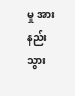မှု အားနည်းသွား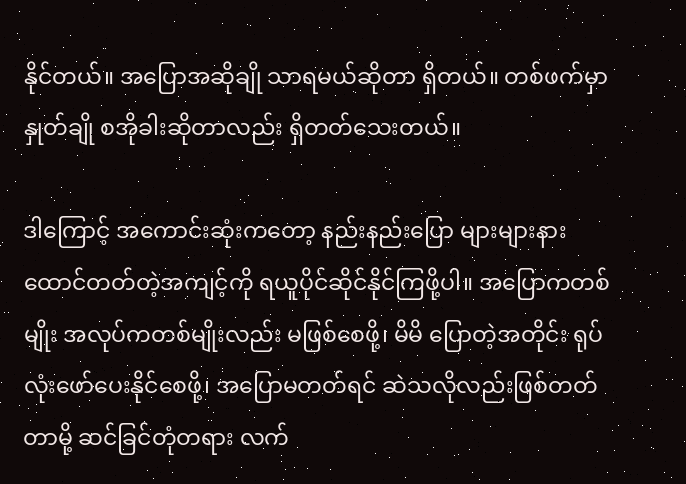နိုင်တယ်။ အပြောအဆိုချို သာရမယ်ဆိုတာ ရှိတယ်။ တစ်ဖက်မှာ နှုတ်ချို စအိုခါးဆိုတာလည်း ရှိတတ်သေးတယ်။

ဒါကြောင့် အကောင်းဆုံးကတော့ နည်းနည်းပြော များများနားထောင်တတ်တဲ့အကျင့်ကို ရယူပိုင်ဆိုင်နိုင်ကြဖို့ပါ။ အပြောကတစ်မျိုး အလုပ်ကတစ်မျိုးလည်း မဖြစ်စေဖို့၊ မိမိ ပြောတဲ့အတိုင်း ရုပ်လုံးဖော်ပေးနိုင်စေဖို့၊ အပြောမတတ်ရင် ဆဲသလိုလည်းဖြစ်တတ်တာမို့ ဆင်ခြင်တုံတရား လက်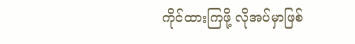ကိုင်ထားကြဖို့ လိုအပ်မှာဖြစ်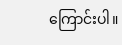ကြောင်းပါ။